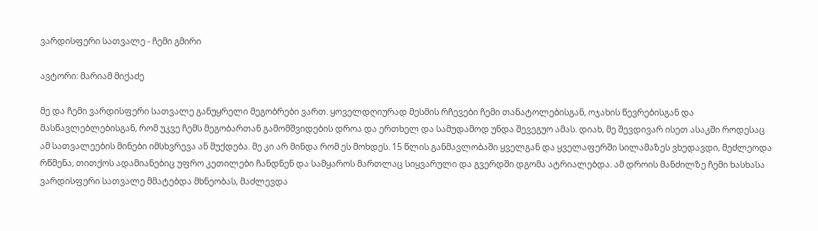ვარდისფერი სათვალე - ჩემი გმირი

ავტორი: მარიამ მიქაძე

მე და ჩემი ვარდისფერი სათვალე განუყრელი მეგობრები ვართ. ყოველდღიურად მესმის რჩევები ჩემი თანატოლებისგან, ოჯახის წევრებისგან და მასწავლებლებისგან, რომ უკვე ჩემს მეგობართან გამომშვიდების დროა და ერთხელ და სამუდამოდ უნდა შევეგუო ამას. დიახ, მე შევდივარ ისეთ ასაკში როდესაც ამ სათვალეების მინები იმსხვრევა ან მუქდება. მე კი არ მინდა რომ ეს მოხდეს. 15 წლის განმავლობაში ყველგან და ყველაფერში სილამაზეს ვხედავდი, მეძლეოდა რწმენა, თითქოს ადამიანებიც უფრო კეთილები ჩანდნენ და სამყაროს მართლაც სიყვარული და გვერდში დგომა ატრიალებდა. ამ დროის მანძილზე ჩემი ხასხასა ვარდისფერი სათვალე მმატებდა მხნეობას, მაძლევდა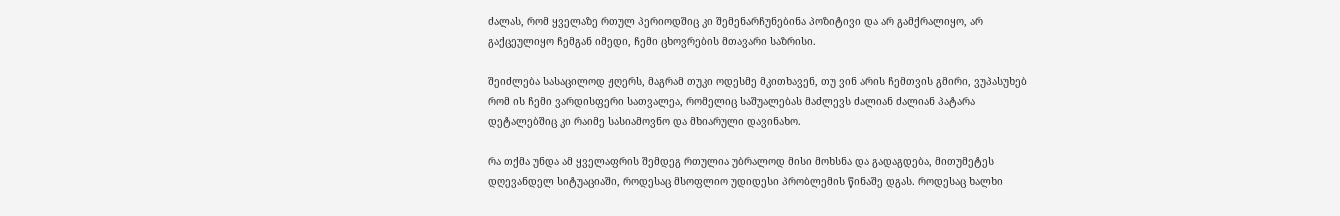ძალას, რომ ყველაზე რთულ პერიოდშიც კი შემენარჩუნებინა პოზიტივი და არ გამქრალიყო, არ გაქცეულიყო ჩემგან იმედი, ჩემი ცხოვრების მთავარი საზრისი.

შეიძლება სასაცილოდ ჟღერს, მაგრამ თუკი ოდესმე მკითხავენ, თუ ვინ არის ჩემთვის გმირი, ვუპასუხებ რომ ის ჩემი ვარდისფერი სათვალეა, რომელიც საშუალებას მაძლევს ძალიან ძალიან პატარა დეტალებშიც კი რაიმე სასიამოვნო და მხიარული დავინახო.

რა თქმა უნდა ამ ყველაფრის შემდეგ რთულია უბრალოდ მისი მოხსნა და გადაგდება, მითუმეტეს დღევანდელ სიტუაციაში, როდესაც მსოფლიო უდიდესი პრობლემის წინაშე დგას. როდესაც ხალხი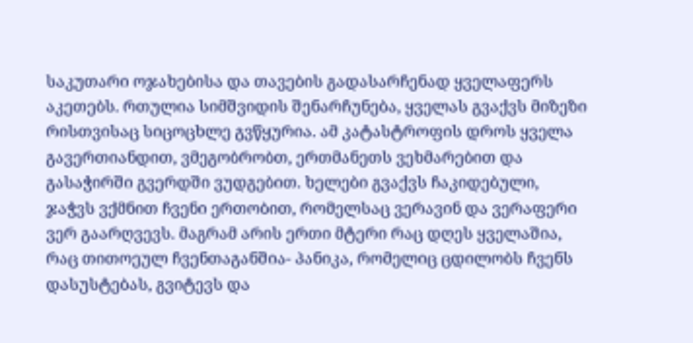საკუთარი ოჯახებისა და თავების გადასარჩენად ყველაფერს აკეთებს. რთულია სიმშვიდის შენარჩუნება, ყველას გვაქვს მიზეზი რისთვისაც სიცოცხლე გვწყურია. ამ კატასტროფის დროს ყველა გავერთიანდით, ვმეგობრობთ, ერთმანეთს ვეხმარებით და გასაჭირში გვერდში ვუდგებით. ხელები გვაქვს ჩაკიდებული, ჯაჭვს ვქმნით ჩვენი ერთობით, რომელსაც ვერავინ და ვერაფერი ვერ გაარღვევს. მაგრამ არის ერთი მტერი რაც დღეს ყველაშია, რაც თითოეულ ჩვენთაგანშია- პანიკა, რომელიც ცდილობს ჩვენს დასუსტებას, გვიტევს და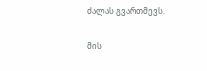ძალას გვართმევს.

მის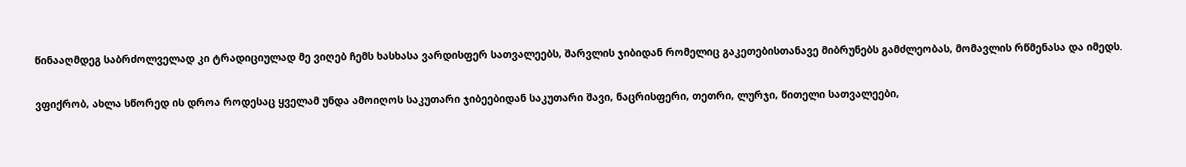წინააღმდეგ საბრძოლველად კი ტრადიციულად მე ვიღებ ჩემს ხასხასა ვარდისფერ სათვალეებს, შარვლის ჯიბიდან რომელიც გაკეთებისთანავე მიბრუნებს გამძლეობას, მომავლის რწმენასა და იმედს.

ვფიქრობ, ახლა სწორედ ის დროა როდესაც ყველამ უნდა ამოიღოს საკუთარი ჯიბეებიდან საკუთარი შავი, ნაცრისფერი, თეთრი, ლურჯი, წითელი სათვალეები,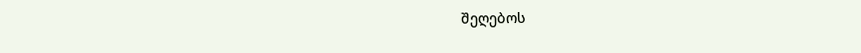შეღებოს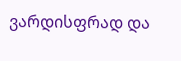ვარდისფრად და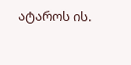ატაროს ის.